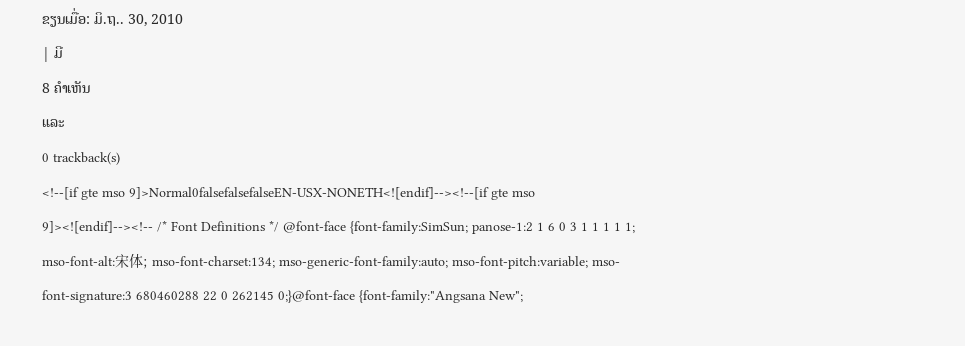ຂຽນເມື່ອ: ມິ.ຖ.. 30, 2010
| ມີ
8 ຄຳເຫັນ
ແລະ
0 trackback(s)
<!--[if gte mso 9]>Normal0falsefalsefalseEN-USX-NONETH<![endif]--><!--[if gte mso 9]><![endif]--><!-- /* Font Definitions */ @font-face {font-family:SimSun; panose-1:2 1 6 0 3 1 1 1 1 1; mso-font-alt:宋体; mso-font-charset:134; mso-generic-font-family:auto; mso-font-pitch:variable; mso-font-signature:3 680460288 22 0 262145 0;}@font-face {font-family:"Angsana New";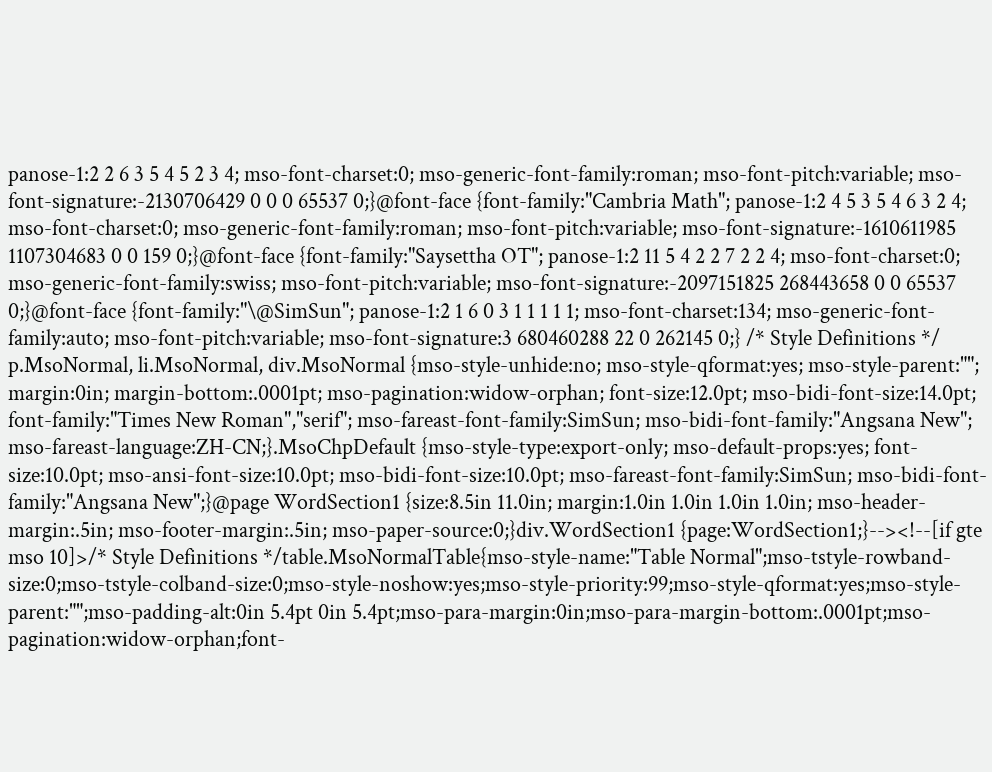panose-1:2 2 6 3 5 4 5 2 3 4; mso-font-charset:0; mso-generic-font-family:roman; mso-font-pitch:variable; mso-font-signature:-2130706429 0 0 0 65537 0;}@font-face {font-family:"Cambria Math"; panose-1:2 4 5 3 5 4 6 3 2 4; mso-font-charset:0; mso-generic-font-family:roman; mso-font-pitch:variable; mso-font-signature:-1610611985 1107304683 0 0 159 0;}@font-face {font-family:"Saysettha OT"; panose-1:2 11 5 4 2 2 7 2 2 4; mso-font-charset:0; mso-generic-font-family:swiss; mso-font-pitch:variable; mso-font-signature:-2097151825 268443658 0 0 65537 0;}@font-face {font-family:"\@SimSun"; panose-1:2 1 6 0 3 1 1 1 1 1; mso-font-charset:134; mso-generic-font-family:auto; mso-font-pitch:variable; mso-font-signature:3 680460288 22 0 262145 0;} /* Style Definitions */ p.MsoNormal, li.MsoNormal, div.MsoNormal {mso-style-unhide:no; mso-style-qformat:yes; mso-style-parent:""; margin:0in; margin-bottom:.0001pt; mso-pagination:widow-orphan; font-size:12.0pt; mso-bidi-font-size:14.0pt; font-family:"Times New Roman","serif"; mso-fareast-font-family:SimSun; mso-bidi-font-family:"Angsana New"; mso-fareast-language:ZH-CN;}.MsoChpDefault {mso-style-type:export-only; mso-default-props:yes; font-size:10.0pt; mso-ansi-font-size:10.0pt; mso-bidi-font-size:10.0pt; mso-fareast-font-family:SimSun; mso-bidi-font-family:"Angsana New";}@page WordSection1 {size:8.5in 11.0in; margin:1.0in 1.0in 1.0in 1.0in; mso-header-margin:.5in; mso-footer-margin:.5in; mso-paper-source:0;}div.WordSection1 {page:WordSection1;}--><!--[if gte mso 10]>/* Style Definitions */table.MsoNormalTable{mso-style-name:"Table Normal";mso-tstyle-rowband-size:0;mso-tstyle-colband-size:0;mso-style-noshow:yes;mso-style-priority:99;mso-style-qformat:yes;mso-style-parent:"";mso-padding-alt:0in 5.4pt 0in 5.4pt;mso-para-margin:0in;mso-para-margin-bottom:.0001pt;mso-pagination:widow-orphan;font-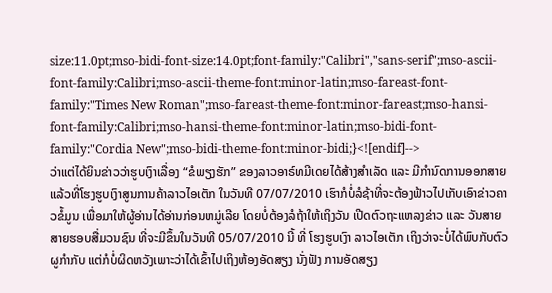size:11.0pt;mso-bidi-font-size:14.0pt;font-family:"Calibri","sans-serif";mso-ascii-font-family:Calibri;mso-ascii-theme-font:minor-latin;mso-fareast-font-family:"Times New Roman";mso-fareast-theme-font:minor-fareast;mso-hansi-font-family:Calibri;mso-hansi-theme-font:minor-latin;mso-bidi-font-family:"Cordia New";mso-bidi-theme-font:minor-bidi;}<![endif]-->
ວ່າແຕ່ໄດ້ຍິນຂ່າວວ່າຮູບເງົາເລື່ອງ “ຂໍພຽງຮັກ” ຂອງລາວອາຣ໌ທມີເດຍໄດ້ສ້າງສໍາເລັດ ແລະ ມີກໍານົດການອອກສາຍແລ້ວທີ່ໂຮງຮູບເງົາສູນການຄ້າລາວໄອເຕັກ ໃນວັນທີ 07/07/2010 ເຮົາກໍບໍ່ລໍຊ້າທີ່ຈະຕ້ອງຟ້າວໄປເກັບເອົາຂ່າວຄາວຂໍ້ມູນ ເພື່ອມາໃຫ້ຜູ້ອ່ານໄດ້ອ່ານກ່ອນຫມູ່ເລີຍ ໂດຍບໍ່ຕ້ອງລໍຖ້າໃຫ້ເຖິງວັນ ເປີດຕົວຖະແຫລງຂ່າວ ແລະ ວັນສາຍສາຍຮອບສື່ມວນຊົນ ທີ່ຈະມີຂຶ້ນໃນວັນທີ 05/07/2010 ນີ້ ທີ່ ໂຮງຮູບເງົາ ລາວໄອເຕັກ ເຖິງວ່າຈະບໍ່ໄດ້ພົບກັບຕົວຜູກໍາກັບ ແຕ່ກໍບໍ່ຜິດຫວັງເພາະວ່າໄດ້ເຂົ້າໄປເຖິງຫ້ອງອັດສຽງ ນັ່ງຟັງ ການອັດສຽງ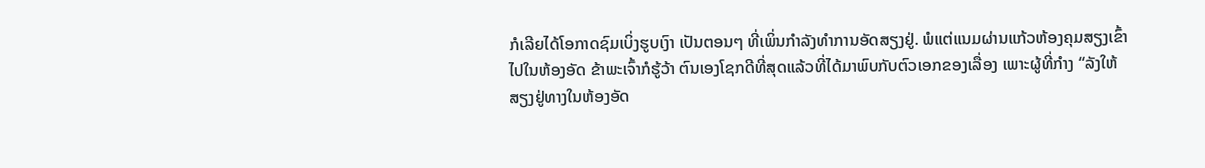ກໍເລີຍໄດ້ໂອກາດຊົມເບິ່ງຮູບເງົາ ເປັນຕອນໆ ທີ່ເພິ່ນກໍາລັງທໍາການອັດສຽງຢູ່. ພໍແຕ່ແນມຜ່ານແກ້ວຫ້ອງຄຸມສຽງເຂົ້າໄປໃນຫ້ອງອັດ ຂ້າພະເຈົ້າກໍຮູ້ວ້າ ຕົນເອງໂຊກດີທີ່ສຸດແລ້ວທີ່ໄດ້ມາພົບກັບຕົວເອກຂອງເລື່ອງ ເພາະຜູ້ທີ່ກໍາງ “ລັງໃຫ້ສຽງຢູ່ທາງໃນຫ້ອງອັດ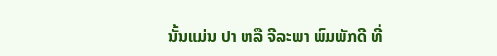ນັ້ນແມ່ນ ປາ ຫລື ຈີລະພາ ພົມພັກດີ ທີ່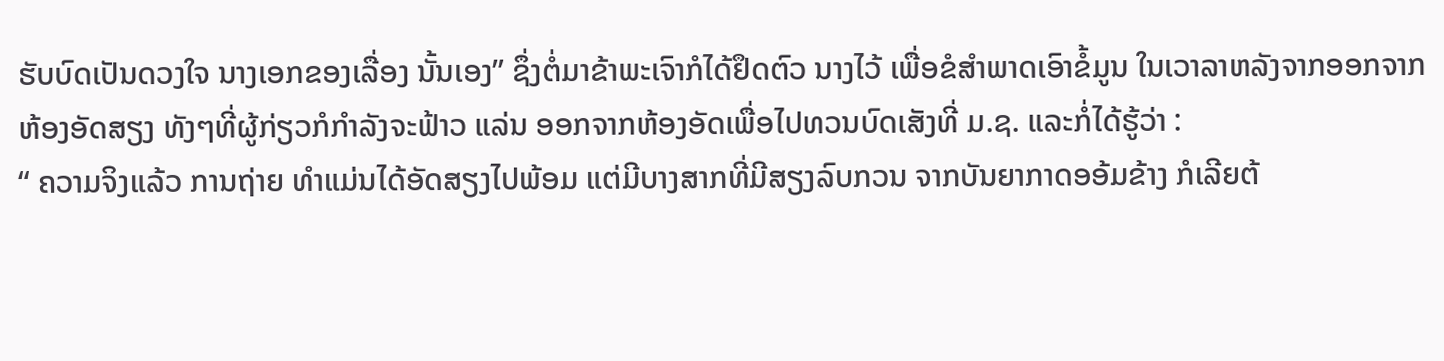ຮັບບົດເປັນດວງໃຈ ນາງເອກຂອງເລື່ອງ ນັ້ນເອງ” ຊຶ່ງຕໍ່ມາຂ້າພະເຈົາກໍໄດ້ຢຶດຕົວ ນາງໄວ້ ເພື່ອຂໍສໍາພາດເອົາຂໍ້ມູນ ໃນເວາລາຫລັງຈາກອອກຈາກຫ້ອງອັດສຽງ ທັງໆທີ່ຜູ້ກ່ຽວກໍກໍາລັງຈະຟ້າວ ແລ່ນ ອອກຈາກຫ້ອງອັດເພື່ອໄປທວນບົດເສັງທີ່ ມ.ຊ. ແລະກໍ່ໄດ້ຮູ້ວ່າ :
“ ຄວາມຈິງແລ້ວ ການຖ່າຍ ທໍາແມ່ນໄດ້ອັດສຽງໄປພ້ອມ ແຕ່ມີບາງສາກທີ່ມີສຽງລົບກວນ ຈາກບັນຍາກາດອອ້ມຂ້າງ ກໍເລີຍຕ້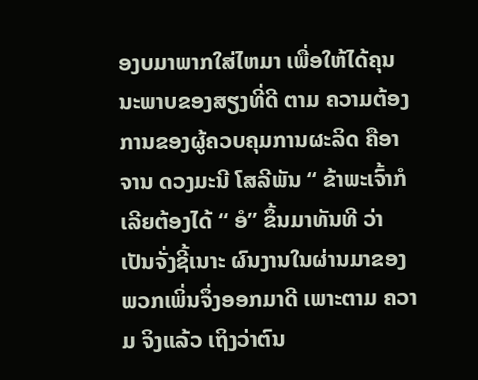ອງບມາພາກໃສ່ໄຫມາ ເພື່ອໃຫ້ໄດ້ຄຸນນະພາບຂອງສຽງທີ່ດີ ຕາມ ຄວາມຕ້ອງການຂອງຜູ້ຄວບຄຸມການຜະລິດ ຄືອາຈານ ດວງມະນີ ໂສລີພັນ “ ຂ້າພະເຈົ້າກໍເລີຍຕ້ອງໄດ້ “ ອໍ” ຂຶ້ນມາທັນທີ ວ່າເປັນຈັ່ງຊີ້ເນາະ ຜົນງານໃນຜ່ານມາຂອງພວກເພິ່ນຈຶ່ງອອກມາດີ ເພາະຕາມ ຄວາມ ຈິງແລ້ວ ເຖິງວ່າຕົນ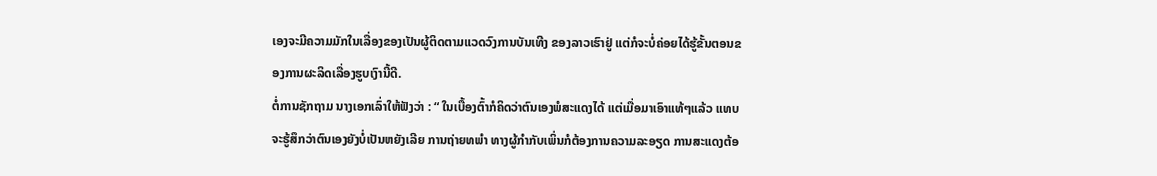ເອງຈະມີຄວາມມັກໃນເລື່ອງຂອງເປັນຜູ້ຕິດຕາມແວດວົງການບັນເທີງ ຂອງລາວເຮົາຢູ່ ແຕ່ກໍຈະບໍ່ຄ່ອຍໄດ້ຮູ້ຂັ້ນຕອນຂອງການຜະລິດເລື່ອງຮູບເງົານີ້ດີ.
ຕໍ່ການຊັກຖາມ ນາງເອກເລົ່າໃຫ້ຟັງວ່າ : “ ໃນເບື້ອງຕົ້າກໍຄິດວ່າຕົນເອງພໍສະແດງໄດ້ ແຕ່ເມື່ອມາເອົາແທ້ໆແລ້ວ ແທບຈະຮູ້ສຶກວ່າຕົນເອງຍັງບໍ່ເປັນຫຍັງເລີຍ ການຖ່າຍທພໍາ ທາງຜູ້ກໍາກັບເພິ່ນກໍຕ້ອງການຄວາມລະອຽດ ການສະແດງຕ້ອ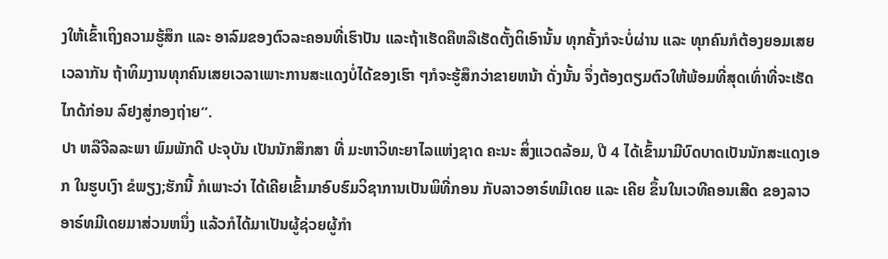ງໃຫ້ເຂົ້າເຖິງຄວາມຮູ້ສຶກ ແລະ ອາລົມຂອງຕົວລະຄອນທີ່ເຮົາປັນ ແລະຖ້າເຮັດຄືຫລືເຮັດຕັ້ງຕິເອົານັ້ນ ທຸກຄັ້ງກໍຈະບໍ່ຜ່ານ ແລະ ທຸກຄົນກໍຕ້ອງຍອມເສຍເວລາກັນ ຖ້າທິມງານທຸກຄົນເສຍເວລາເພາະການສະແດງບໍ່ໄດ້ຂອງເຮົາ ໆກໍຈະຮູ້ສຶກວ່າຂາຍຫນ້າ ດັ່ງນັ້ນ ຈຶ່ງຕ້ອງຕຽມຕົວໃຫ້ພ້ອມທີ່ສຸດເທົ່າທີ່ຈະເຮັດໄກດ້ກ່ອນ ລົຢງສູ່ກອງຖ່າຍ”.
ປາ ຫລືຈີລລະພາ ພົມພັກດີ ປະຈຸບັນ ເປັນນັກສຶກສາ ທີ່ ມະຫາວິທະຍາໄລແຫ່ງຊາດ ຄະນະ ສິ່ງແວດລ້ອມ, ປີ 4 ໄດ້ເຂົ້າມາມີບົດບາດເປັນນັກສະແດງເອກ ໃນຮູບເງົາ ຂໍພຽງ;ຮັກນີ້ ກໍເພາະວ່າ ໄດ້ເຄີຍເຂົ້າມາອົບຮົມວິຊາການເປັນພິທີ່ກອນ ກັບລາວອາຣ໌ທມີເດຍ ແລະ ເຄີຍ ຂຶ້ນໃນເວທີຄອນເສີດ ຂອງລາວອາຣ໌ທມີເດຍມາສ່ວນຫນຶ່ງ ແລ້ວກໍໄດ້ມາເປັນຜູ້ຊ່ວຍຜູ້ກໍາ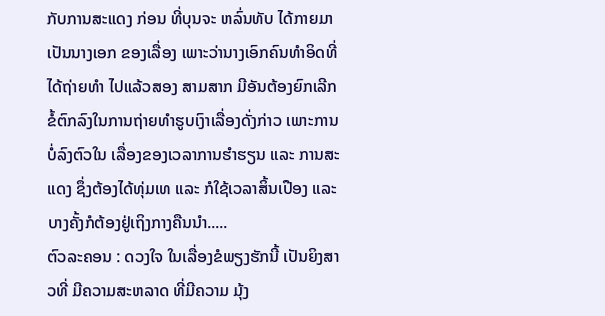ກັບການສະແດງ ກ່ອນ ທີ່ບຸນຈະ ຫລົ່ນທັບ ໄດ້ກາຍມາເປັນນາງເອກ ຂອງເລື່ອງ ເພາະວ່ານາງເອົກຄົນທໍາອິດທີ່ໄດ້ຖ່າຍທໍາ ໄປແລ້ວສອງ ສາມສາກ ມີອັນຕ້ອງຍົກເລີກຂໍ້ຕົກລົງໃນການຖ່າຍທໍາຮູບເງົາເລື່ອງດັ່ງກ່າວ ເພາະການບໍ່ລົງຕົວໃນ ເລື່ອງຂອງເວລາການຮໍາຮຽນ ແລະ ການສະແດງ ຊຶ່ງຕ້ອງໄດ້ທຸ່ມເທ ແລະ ກໍໃຊ້ເວລາສິ້ນເປືອງ ແລະ ບາງຄັ້ງກໍຕ້ອງຢູ່ເຖິງກາງຄືນນໍາ.....
ຕົວລະຄອນ : ດວງໃຈ ໃນເລື່ອງຂໍພຽງຮັກນີ້ ເປັນຍິງສາວທີ່ ມີຄວາມສະຫລາດ ທີ່ມີຄວາມ ມຸ້ງ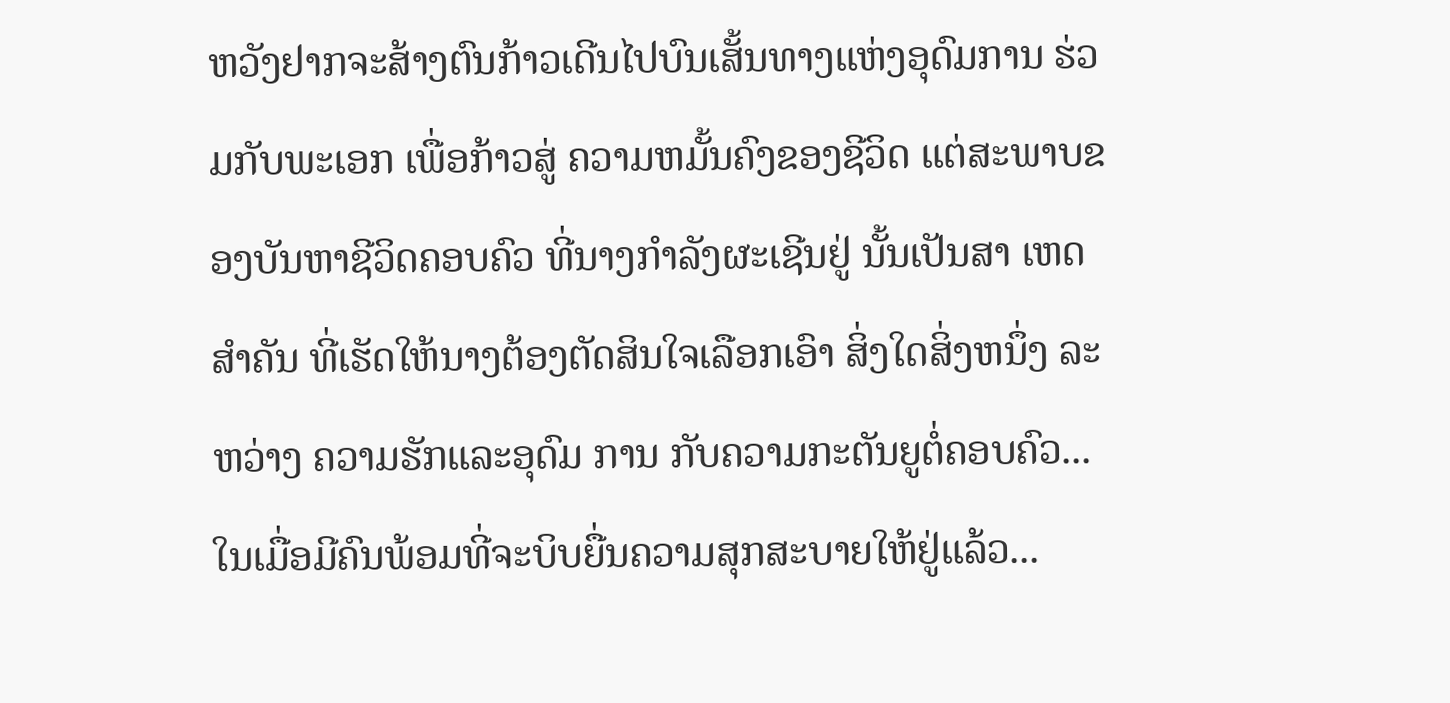ຫວັງຢາກຈະສ້າງຕົນກ້າວເດີນໄປບົນເສັ້ນທາງແຫ່ງອຸດົມການ ຮ່ວມກັບພະເອກ ເພື່ອກ້າວສູ່ ຄວາມຫມັ້ນຄົງຂອງຊີວິດ ແຕ່ສະພາບຂອງບັນຫາຊີວິດຄອບຄົວ ທີ່ນາງກໍາລັງຜະເຊີນຢູ່ ນັ້ນເປັນສາ ເຫດສໍາຄັນ ທີ່ເຮັດໃຫ້ນາງຕ້ອງຕັດສິນໃຈເລືອກເອົາ ສິ່ງໃດສິ່ງຫນຶ່ງ ລະຫວ່າງ ຄວາມຮັກແລະອຸດົມ ການ ກັບຄວາມກະຕັນຍູຕໍ່ຄອບຄົວ...ໃນເມື່ອມີຄົນພ້ອມທີ່ຈະບິບຍື່ນຄວາມສຸກສະບາຍໃຫ້ຢູ່ແລ້ວ...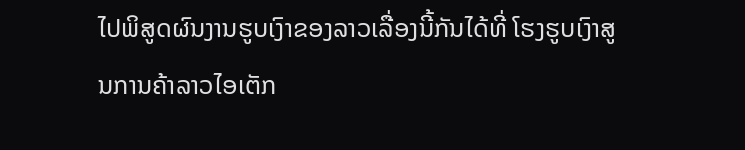ໄປພິສູດຜົນງານຮູບເງົາຂອງລາວເລື່ອງນີ້ກັນໄດ້ທີ່ ໂຮງຮູບເງົາສູນການຄ້າລາວໄອເຕັກ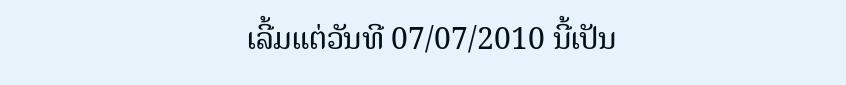ເລີ້ມແຕ່ວັນທີ 07/07/2010 ນີ້ເປັນ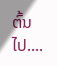ຕົ້ນໄປ....